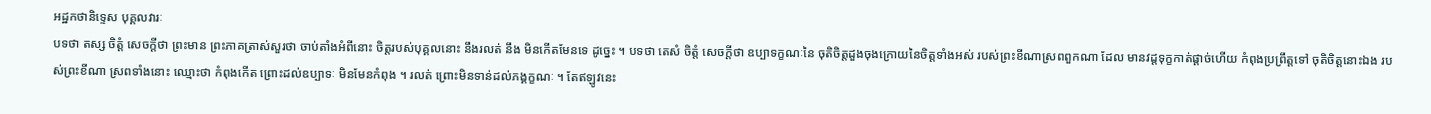អដ្ឋកថានិទ្ទេស បុគ្គលវារៈ
បទថា តស្ស ចិត្តំ សេចក្តីថា ព្រះមាន ព្រះភាគត្រាស់សួរថា ចាប់តាំងអំពីនោះ ចិត្តរបស់បុគ្គលនោះ នឹងរលត់ នឹង មិនកើតមែនទេ ដូច្នេះ ។ បទថា តេសំ ចិត្តំ សេចក្តីថា ឧប្បាទក្ខណៈនៃ ចុតិចិត្តដួងចុងក្រោយនៃចិត្តទាំងអស់ របស់ព្រះខីណាស្រពពួកណា ដែល មានវដ្តទុក្ខកាត់ផ្តាច់ហើយ កំពុងប្រព្រឹត្តទៅ ចុតិចិត្តនោះឯង របស់ព្រះខីណា ស្រពទាំងនោះ ឈ្មោះថា កំពុងកើត ព្រោះដល់ឧប្បាទៈ មិនមែនកំពុង ។ រលត់ ព្រោះមិនទាន់ដល់ភង្គក្ខណៈ ។ តែឥឡូវនេះ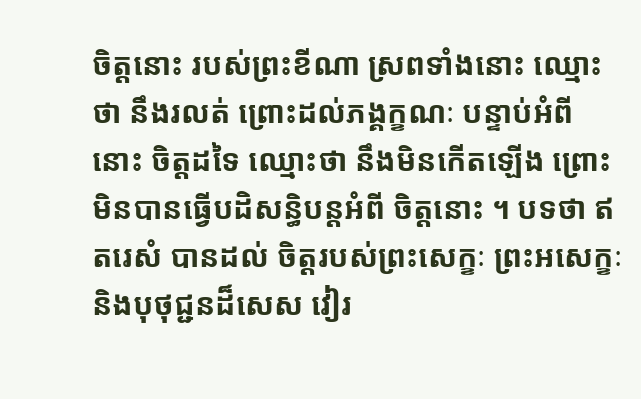ចិត្តនោះ របស់ព្រះខីណា ស្រពទាំងនោះ ឈ្មោះថា នឹងរលត់ ព្រោះដល់ភង្គក្ខណៈ បន្ទាប់អំពី នោះ ចិត្តដទៃ ឈ្មោះថា នឹងមិនកើតឡើង ព្រោះមិនបានធ្វើបដិសន្ធិបន្តអំពី ចិត្តនោះ ។ បទថា ឥតរេសំ បានដល់ ចិត្តរបស់ព្រះសេក្ខៈ ព្រះអសេក្ខៈ និងបុថុជ្ជនដ៏សេស វៀរ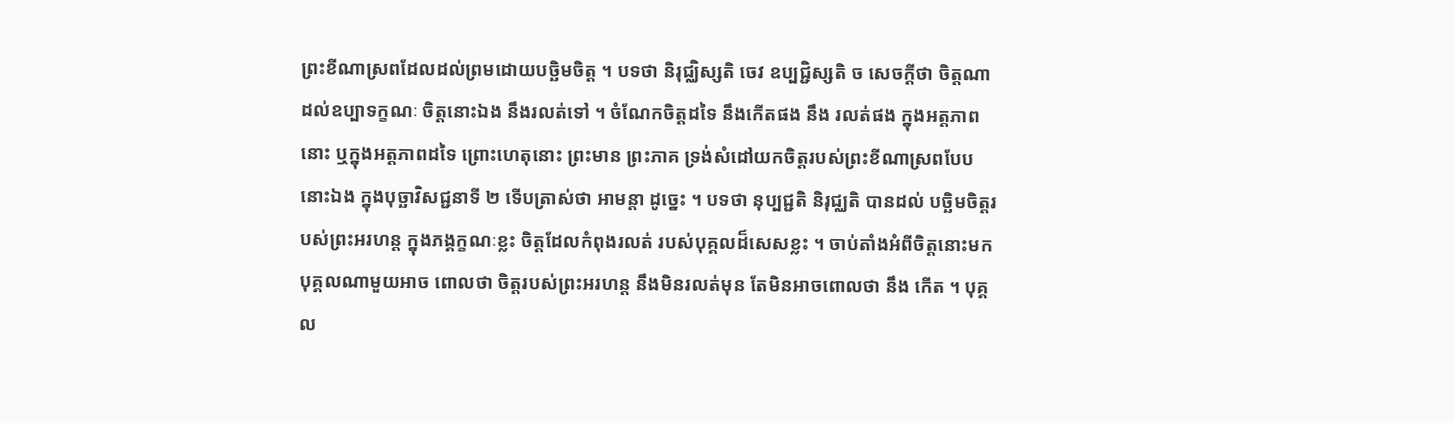ព្រះខីណាស្រពដែលដល់ព្រមដោយបច្ឆិមចិត្ត ។ បទថា និរុជ្ឈិស្សតិ ចេវ ឧប្បជ្ជិស្សតិ ច សេចក្តីថា ចិត្តណា ដល់ឧប្បាទក្ខណៈ ចិត្តនោះឯង នឹងរលត់ទៅ ។ ចំណែកចិត្តដទៃ នឹងកើតផង នឹង រលត់ផង ក្នុងអត្តភាពនោះ ឬក្នុងអត្តភាពដទៃ ព្រោះហេតុនោះ ព្រះមាន ព្រះភាគ ទ្រង់សំដៅយកចិត្តរបស់ព្រះខីណាស្រពបែបនោះឯង ក្នុងបុច្ឆាវិសជ្ជនាទី ២ ទើបត្រាស់ថា អាមន្តា ដូច្នេះ ។ បទថា នុប្បជ្ជតិ និរុជ្ឈតិ បានដល់ បច្ឆិមចិត្តរបស់ព្រះអរហន្ត ក្នុងភង្គក្ខណៈខ្លះ ចិត្តដែលកំពុងរលត់ របស់បុគ្គលដ៏សេសខ្លះ ។ ចាប់តាំងអំពីចិត្តនោះមក បុគ្គលណាមួយអាច ពោលថា ចិត្តរបស់ព្រះអរហន្ត នឹងមិនរលត់មុន តែមិនអាចពោលថា នឹង កើត ។ បុគ្គល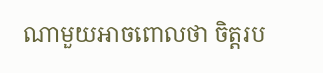ណាមួយអាចពោលថា ចិត្តរប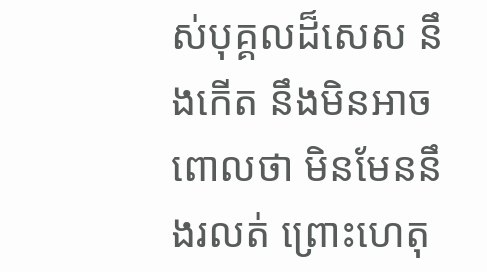ស់បុគ្គលដ៏សេស នឹងកើត នឹងមិនអាចពោលថា មិនមែននឹងរលត់ ព្រោះហេតុ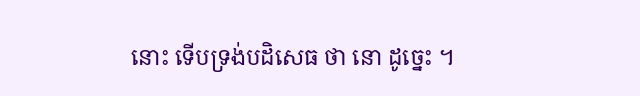នោះ ទើបទ្រង់បដិសេធ ថា នោ ដូច្នេះ ។